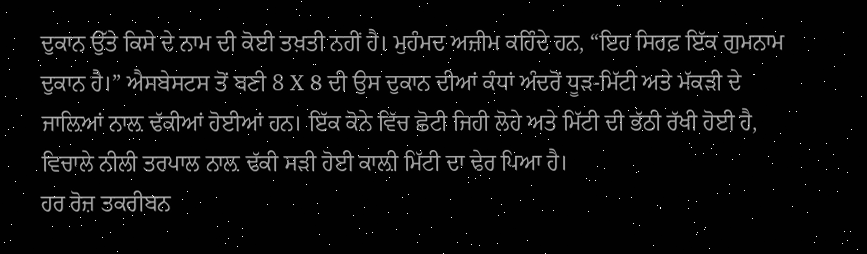ਦੁਕਾਨ ਉੱਤੇ ਕਿਸੇ ਦੇ ਨਾਮ ਦੀ ਕੋਈ ਤਖ਼ਤੀ ਨਹੀਂ ਹੈ। ਮੁਹੰਮਦ ਅਜ਼ੀਮ ਕਹਿੰਦੇ ਹਨ, “ਇਹ ਸਿਰਫ਼ ਇੱਕ ਗੁਮਨਾਮ ਦੁਕਾਨ ਹੈ।” ਐਸਬੇਸਟਸ ਤੋਂ ਬਣੀ 8 X 8 ਦੀ ਉਸ ਦੁਕਾਨ ਦੀਆਂ ਕੰਧਾਂ ਅੰਦਰੋਂ ਧੂੜ-ਮਿੱਟੀ ਅਤੇ ਮੱਕੜੀ ਦੇ ਜਾਲ਼ਿਆਂ ਨਾਲ਼ ਢੱਕੀਆਂ ਹੋਈਆਂ ਹਨ। ਇੱਕ ਕੋਨੇ ਵਿੱਚ ਛੋਟੀ ਜਿਹੀ ਲੋਹੇ ਅਤੇ ਮਿੱਟੀ ਦੀ ਭੱਠੀ ਰੱਖੀ ਹੋਈ ਹੈ, ਵਿਚਾਲੇ ਨੀਲੀ ਤਰਪਾਲ ਨਾਲ਼ ਢੱਕੀ ਸੜੀ ਹੋਈ ਕਾਲ਼ੀ ਮਿੱਟੀ ਦਾ ਢੇਰ ਪਿਆ ਹੈ।
ਹਰ ਰੋਜ਼ ਤਕਰੀਬਨ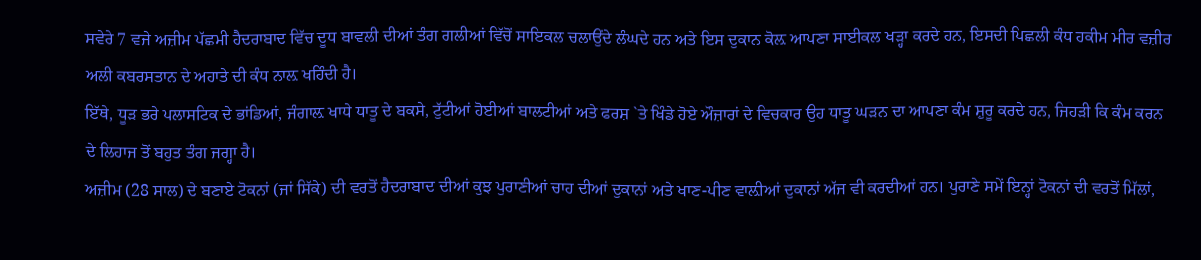ਸਵੇਰੇ 7 ਵਜੇ ਅਜ਼ੀਮ ਪੱਛਮੀ ਹੈਦਰਾਬਾਦ ਵਿੱਚ ਦੂਧ ਬਾਵਲੀ ਦੀਆਂ ਤੰਗ ਗਲੀਆਂ ਵਿੱਚੋਂ ਸਾਇਕਲ ਚਲਾਉਂਦੇ ਲੰਘਦੇ ਹਨ ਅਤੇ ਇਸ ਦੁਕਾਨ ਕੋਲ਼ ਆਪਣਾ ਸਾਈਕਲ ਖੜ੍ਹਾ ਕਰਦੇ ਹਨ, ਇਸਦੀ ਪਿਛਲੀ ਕੰਧ ਹਕੀਮ ਮੀਰ ਵਜ਼ੀਰ ਅਲੀ ਕਬਰਸਤਾਨ ਦੇ ਅਹਾਤੇ ਦੀ ਕੰਧ ਨਾਲ਼ ਖਹਿੰਦੀ ਹੈ।
ਇੱਥੇ, ਧੂੜ ਭਰੇ ਪਲਾਸਟਿਕ ਦੇ ਭਾਂਡਿਆਂ, ਜੰਗਾਲ਼ ਖਾਧੇ ਧਾਤੂ ਦੇ ਬਕਸੇ, ਟੁੱਟੀਆਂ ਹੋਈਆਂ ਬਾਲਟੀਆਂ ਅਤੇ ਫਰਸ਼ `ਤੇ ਖਿੰਡੇ ਹੋਏ ਔਜ਼ਾਰਾਂ ਦੇ ਵਿਚਕਾਰ ਉਹ ਧਾਤੂ ਘੜਨ ਦਾ ਆਪਣਾ ਕੰਮ ਸ਼ੁਰੂ ਕਰਦੇ ਹਨ, ਜਿਹੜੀ ਕਿ ਕੰਮ ਕਰਨ ਦੇ ਲਿਹਾਜ ਤੋਂ ਬਹੁਤ ਤੰਗ ਜਗ੍ਹਾ ਹੈ।
ਅਜ਼ੀਮ (28 ਸਾਲ) ਦੇ ਬਣਾਏ ਟੋਕਨਾਂ (ਜਾਂ ਸਿੱਕੇ) ਦੀ ਵਰਤੋਂ ਹੈਦਰਾਬਾਦ ਦੀਆਂ ਕੁਝ ਪੁਰਾਣੀਆਂ ਚਾਹ ਦੀਆਂ ਦੁਕਾਨਾਂ ਅਤੇ ਖਾਣ-ਪੀਣ ਵਾਲ਼ੀਆਂ ਦੁਕਾਨਾਂ ਅੱਜ ਵੀ ਕਰਦੀਆਂ ਹਨ। ਪੁਰਾਣੇ ਸਮੇਂ ਇਨ੍ਹਾਂ ਟੋਕਨਾਂ ਦੀ ਵਰਤੋਂ ਮਿੱਲਾਂ,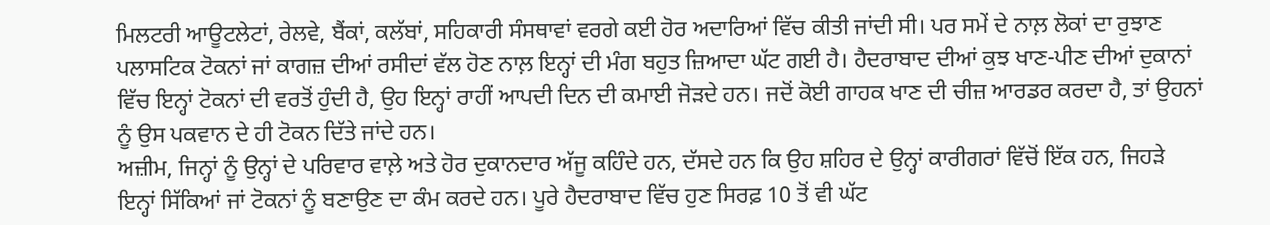ਮਿਲਟਰੀ ਆਊਟਲੇਟਾਂ, ਰੇਲਵੇ, ਬੈਂਕਾਂ, ਕਲੱਬਾਂ, ਸਹਿਕਾਰੀ ਸੰਸਥਾਵਾਂ ਵਰਗੇ ਕਈ ਹੋਰ ਅਦਾਰਿਆਂ ਵਿੱਚ ਕੀਤੀ ਜਾਂਦੀ ਸੀ। ਪਰ ਸਮੇਂ ਦੇ ਨਾਲ਼ ਲੋਕਾਂ ਦਾ ਰੁਝਾਣ ਪਲਾਸਟਿਕ ਟੋਕਨਾਂ ਜਾਂ ਕਾਗਜ਼ ਦੀਆਂ ਰਸੀਦਾਂ ਵੱਲ ਹੋਣ ਨਾਲ਼ ਇਨ੍ਹਾਂ ਦੀ ਮੰਗ ਬਹੁਤ ਜ਼ਿਆਦਾ ਘੱਟ ਗਈ ਹੈ। ਹੈਦਰਾਬਾਦ ਦੀਆਂ ਕੁਝ ਖਾਣ-ਪੀਣ ਦੀਆਂ ਦੁਕਾਨਾਂ ਵਿੱਚ ਇਨ੍ਹਾਂ ਟੋਕਨਾਂ ਦੀ ਵਰਤੋਂ ਹੁੰਦੀ ਹੈ, ਉਹ ਇਨ੍ਹਾਂ ਰਾਹੀਂ ਆਪਦੀ ਦਿਨ ਦੀ ਕਮਾਈ ਜੋੜਦੇ ਹਨ। ਜਦੋਂ ਕੋਈ ਗਾਹਕ ਖਾਣ ਦੀ ਚੀਜ਼ ਆਰਡਰ ਕਰਦਾ ਹੈ, ਤਾਂ ਉਹਨਾਂ ਨੂੰ ਉਸ ਪਕਵਾਨ ਦੇ ਹੀ ਟੋਕਨ ਦਿੱਤੇ ਜਾਂਦੇ ਹਨ।
ਅਜ਼ੀਮ, ਜਿਨ੍ਹਾਂ ਨੂੰ ਉਨ੍ਹਾਂ ਦੇ ਪਰਿਵਾਰ ਵਾਲ਼ੇ ਅਤੇ ਹੋਰ ਦੁਕਾਨਦਾਰ ਅੱਜੂ ਕਹਿੰਦੇ ਹਨ, ਦੱਸਦੇ ਹਨ ਕਿ ਉਹ ਸ਼ਹਿਰ ਦੇ ਉਨ੍ਹਾਂ ਕਾਰੀਗਰਾਂ ਵਿੱਚੋਂ ਇੱਕ ਹਨ, ਜਿਹੜੇ ਇਨ੍ਹਾਂ ਸਿੱਕਿਆਂ ਜਾਂ ਟੋਕਨਾਂ ਨੂੰ ਬਣਾਉਣ ਦਾ ਕੰਮ ਕਰਦੇ ਹਨ। ਪੂਰੇ ਹੈਦਰਾਬਾਦ ਵਿੱਚ ਹੁਣ ਸਿਰਫ਼ 10 ਤੋਂ ਵੀ ਘੱਟ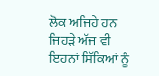ਲੋਕ ਅਜਿਹੇ ਹਨ ਜਿਹੜੇ ਅੱਜ ਵੀ ਇਹਨਾਂ ਸਿੱਕਿਆਂ ਨੂੰ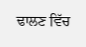ਢਾਲਣ ਵਿੱਚ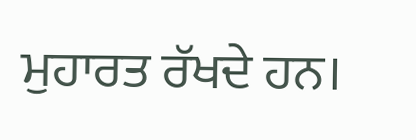ਮੁਹਾਰਤ ਰੱਖਦੇ ਹਨ।